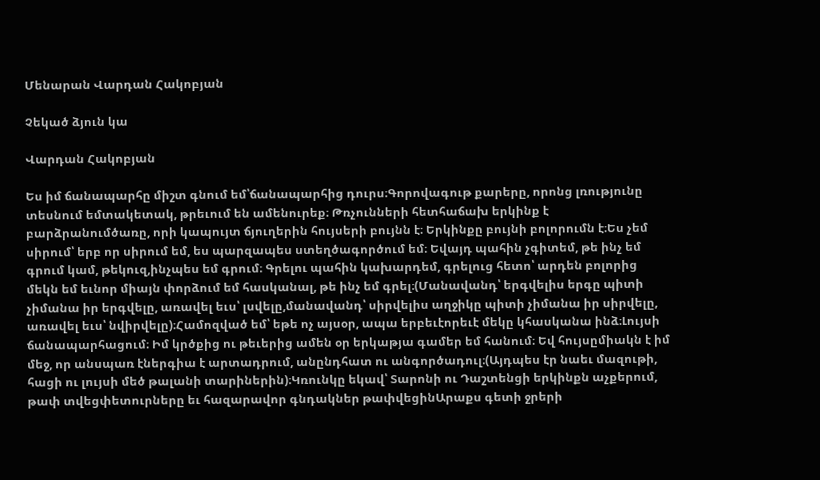Մենարան Վարդան Հակոբյան

Չեկած ձյուն կա

Վարդան Հակոբյան

Ես իմ ճանապարհը միշտ գնում եմ՝ճանապարհից դուրս։Գորովագութ քարերը, որոնց լռությունը տեսնում եմտակետակ, թրեւում են ամենուրեք։ Թռչունների հետհաճախ երկինք է բարձրանումծառը, որի կապույտ ճյուղերին հույսերի բույնն է։ Երկինքը բույնի բոլորումն է։Ես չեմ սիրում՝ երբ որ սիրում եմ, ես պարզապես ստեղծագործում եմ։ Եվայդ պահին չգիտեմ, թե ինչ եմ գրում կամ, թեկուզ,ինչպես եմ գրում։ Գրելու պահին կախարդեմ, գրելուց հետո՝ արդեն բոլորից մեկն եմ եւնոր միայն փորձում եմ հասկանալ, թե ինչ եմ գրել։(Մանավանդ՝ երգվելիս երգը պիտի չիմանա իր երգվելը, առավել եւս՝ լսվելը,մանավանդ՝ սիրվելիս աղջիկը պիտի չիմանա իր սիրվելը, առավել եւս՝ նվիրվելը)։Համոզված եմ՝ եթե ոչ այսօր, ապա երբեւէորեւէ մեկը կհասկանա ինձ։Լույսի ճանապարհացում։ Իմ կրծքից ու թեւերից ամեն օր երկաթյա գամեր եմ հանում։ Եվ հույսըմիակն է իմ մեջ, որ անսպառ էներգիա է արտադրում, անընդհատ ու անգործադուլ։(Այդպես էր նաեւ մազութի, հացի ու լույսի մեծ թալանի տարիներին)։Կռունկը եկավ՝ Տարոնի ու Դաշտենցի երկինքն աչքերում, թափ տվեցփետուրները եւ հազարավոր գնդակներ թափվեցինԱրաքս գետի ջրերի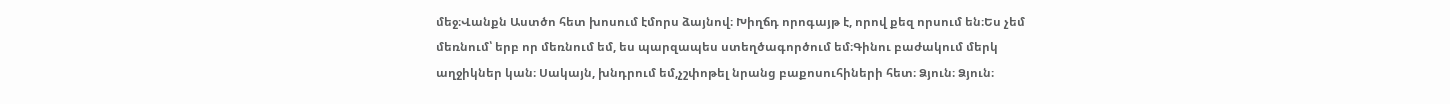մեջ։Վանքն Աստծո հետ խոսում էմորս ձայնով։ Խիղճդ որոգայթ է, որով քեզ որսում են։Ես չեմ մեռնում՝ երբ որ մեռնում եմ, ես պարզապես ստեղծագործում եմ։Գինու բաժակում մերկ աղջիկներ կան։ Սակայն, խնդրում եմ,չշփոթել նրանց բաքոսուհիների հետ։ Ձյուն։ Ձյուն։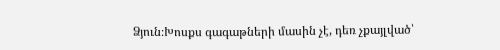Ձյուն։Խոսքս գագաթների մասին չէ, դեռ չքայլված՝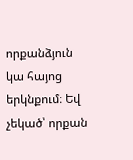որքանձյուն կա հայոց երկնքում։ Եվ չեկած՝ որքան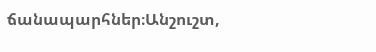ճանապարհներ։Անշուշտ,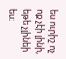ես ուրիշ ոչ ոք չէի լինի, եթե չլինեի ես։